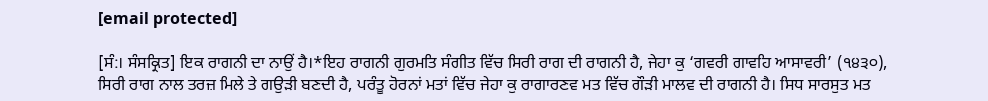[email protected]

[ਸੰ:। ਸੰਸਕ੍ਰਿਤ] ਇਕ ਰਾਗਨੀ ਦਾ ਨਾਉਂ ਹੈ।*ਇਹ ਰਾਗਨੀ ਗੁਰਮਤਿ ਸੰਗੀਤ ਵਿੱਚ ਸਿਰੀ ਰਾਗ ਦੀ ਰਾਗਨੀ ਹੈ, ਜੇਹਾ ਕੁ ‘ਗਵਰੀ ਗਾਵਹਿ ਆਸਾਵਰੀ’ (੧੪੩੦), ਸਿਰੀ ਰਾਗ ਨਾਲ ਤਰਜ਼ ਮਿਲੇ ਤੇ ਗਉੜੀ ਬਣਦੀ ਹੈ, ਪਰੰਤੂ ਹੋਰਨਾਂ ਮਤਾਂ ਵਿੱਚ ਜੇਹਾ ਕੁ ਰਾਗਾਰਣਵ ਮਤ ਵਿੱਚ ਗੌੜੀ ਮਾਲਵ ਦੀ ਰਾਗਨੀ ਹੈ। ਸਿਧ ਸਾਰਸੁਤ ਮਤ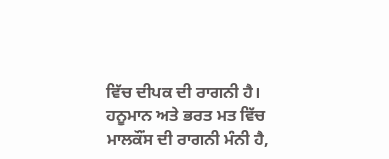ਵਿੱਚ ਦੀਪਕ ਦੀ ਰਾਗਨੀ ਹੈ। ਹਨੂਮਾਨ ਅਤੇ ਭਰਤ ਮਤ ਵਿੱਚ ਮਾਲਕੌਂਸ ਦੀ ਰਾਗਨੀ ਮੰਨੀ ਹੈ,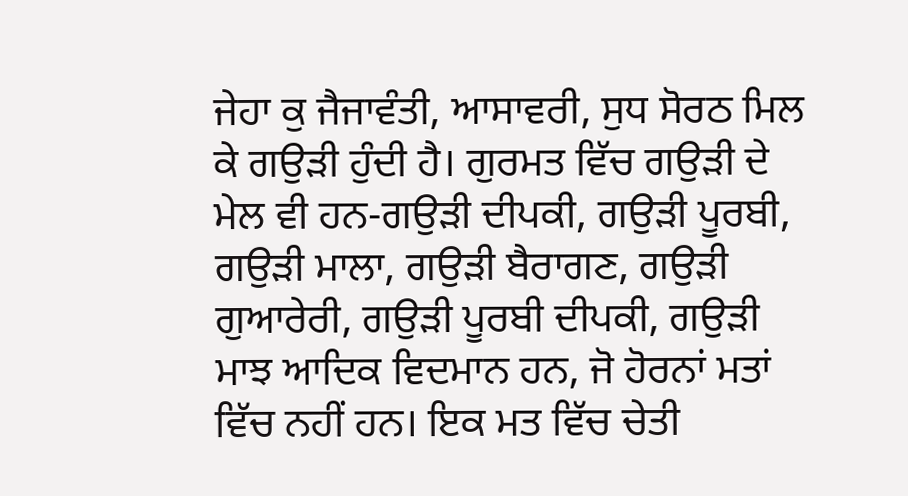ਜੇਹਾ ਕੁ ਜੈਜਾਵੰਤੀ, ਆਸਾਵਰੀ, ਸੁਧ ਸੋਰਠ ਮਿਲ ਕੇ ਗਉੜੀ ਹੁੰਦੀ ਹੈ। ਗੁਰਮਤ ਵਿੱਚ ਗਉੜੀ ਦੇ ਮੇਲ ਵੀ ਹਨ-ਗਉੜੀ ਦੀਪਕੀ, ਗਉੜੀ ਪੂਰਬੀ, ਗਉੜੀ ਮਾਲਾ, ਗਉੜੀ ਬੈਰਾਗਣ, ਗਉੜੀ ਗੁਆਰੇਰੀ, ਗਉੜੀ ਪੂਰਬੀ ਦੀਪਕੀ, ਗਉੜੀ ਮਾਝ ਆਦਿਕ ਵਿਦਮਾਨ ਹਨ, ਜੋ ਹੋਰਨਾਂ ਮਤਾਂ ਵਿੱਚ ਨਹੀਂ ਹਨ। ਇਕ ਮਤ ਵਿੱਚ ਚੇਤੀ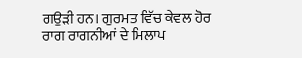ਗਉੜੀ ਹਨ। ਗੁਰਮਤ ਵਿੱਚ ਕੇਵਲ ਹੋਰ ਰਾਗ ਰਾਗਨੀਆਂ ਦੇ ਮਿਲਾਪ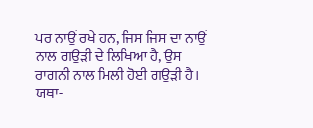ਪਰ ਨਾਉਂ ਰਖੇ ਹਨ, ਜਿਸ ਜਿਸ ਦਾ ਨਾਉਂ ਨਾਲ ਗਉੜੀ ਦੇ ਲਿਖਿਆ ਹੈ, ਉਸ ਰਾਗਨੀ ਨਾਲ ਮਿਲੀ ਹੋਈ ਗਉੜੀ ਹੈ। ਯਥਾ-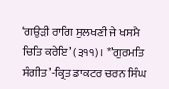‘ਗਉੜੀ ਰਾਗਿ ਸੁਲਖਣੀ ਜੇ ਖਸਮੈ ਚਿਤਿ ਕਰੇਇ’ (੩੧੧)। *’ਗੁਰਮਤਿ ਸੰਗੀਤ’-ਕ੍ਰਿਤ ਡਾਕਟਰ ਚਰਨ ਸਿੰਘ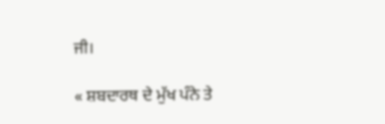ਜੀ।

« ਸ਼ਬਦਾਰਥ ਦੇ ਮੁੱਖ ਪੰਨੇ ਤੇ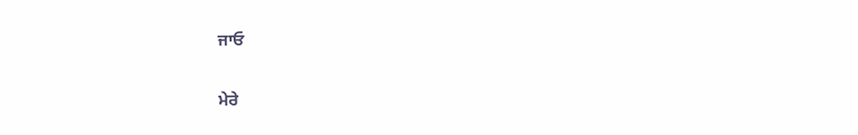ਜਾਓ

ਮੇਰੇ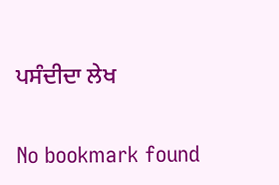ਪਸੰਦੀਦਾ ਲੇਖ

No bookmark found